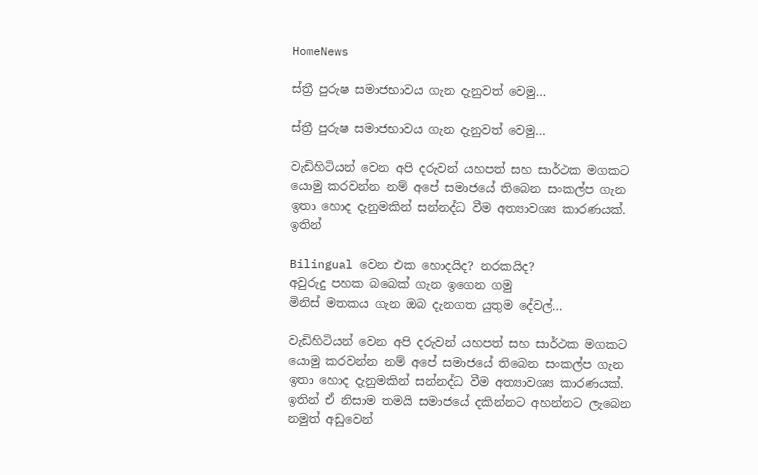HomeNews

ස්ත්‍රී පුරුෂ සමාජභාවය ගැන දැනුවත් වෙමු…

ස්ත්‍රී පුරුෂ සමාජභාවය ගැන දැනුවත් වෙමු…

වැඩිහිටියන් වෙන අපි දරුවන් යහපත් සහ සාර්ථක මගකට යොමු කරවන්න නම් අපේ සමාජයේ තිබෙන සංකල්ප ගැන ඉතා හොද දැනුමකින් සන්නද්ධ වීම අත්‍යාවශ්‍ය කාරණයක්. ඉතින්

Bilingual වෙන එක හොදයිද? නරකයිද?
අවුරුදු පහක බබෙක් ගැන ඉගෙන ගමු
මිනිස් මතකය ගැන ඔබ දැනගත යුතුම දේවල්…

වැඩිහිටියන් වෙන අපි දරුවන් යහපත් සහ සාර්ථක මගකට යොමු කරවන්න නම් අපේ සමාජයේ තිබෙන සංකල්ප ගැන ඉතා හොද දැනුමකින් සන්නද්ධ වීම අත්‍යාවශ්‍ය කාරණයක්. ඉතින් ඒ නිසාම තමයි සමාජයේ දකින්නට අහන්නට ලැබෙන නමුත් අඩුවෙන්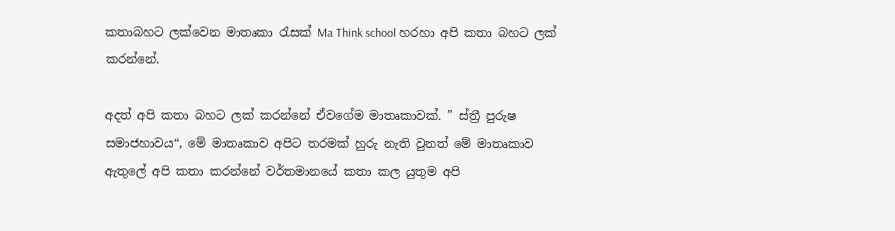කතාබහට ලක්වෙන මාතෘකා රැසක් Ma Think school හරහා අපි කතා බහට ලක් කරන්නේ.

අදත් අපි කතා බහට ලක් කරන්නේ ඒවගේම මාතෘකාවක්. ” ස්ත්‍රී පුරුෂ සමාජහාවය“, මේ මාතෘකාව අපිට තරමක් හුරු නැති වුනත් මේ මාතෘකාව ඇතුලේ අපි කතා කරන්නේ වර්තමානයේ කතා කල යුතුම අපි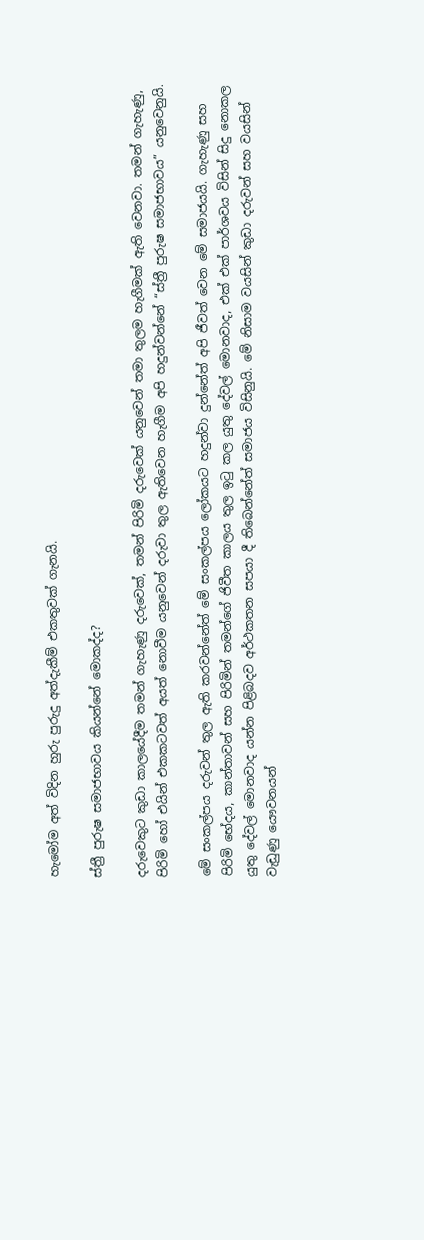හැමෝම අත් විදින හුරු පුරුදු අත්දැකීම් එකතුවක් ගැනයි.

ස්ත්‍රී පුරුෂ සමාජභාවය කියන්නේ මොකද්ද?

දරුවෙකුට කුඩා කාලයේදීම තමන් ගැහැණු දරුවෙක්, තමන් පිරිමි දරුවෙක් යනුවෙන් තමා තුලම හැගීමක් ඇති වෙනවා. තමන් ගැහැණු, පිරිමි හෝ එයින් එකකටවත් අයත් නොවීම යනුවෙන් දරුවා තුල ඇතිවෙන හැගීම අපි හදුන්වන්නේ “ස්ත්‍රී පුරුෂ සමාජභාවය” යනුවෙනුයි.

මේ සංකල්පය දරුවන් තුල ඇති කරවන්නේත් මේ සංකල්පය ලෝකයට හදුන්වා දුන්නේත් අපි ජීවත් වෙන මේ සමාජයයි. ගැහැණු සහ පිරිමි භේදය, කාන්තාවන් සහ පිරිමින් තමන්ගේ ජිවීත කාලය තුල ඉටු කල යුතු දේවල් මොනවාද, එක් එක් පාර්ශවය විසින් සිදු නොකල යුතු දේවල් මොනවාද යන්න පිළිබදව අර්ථකතන සපයා දී තිබෙන්නේත් සමාජය විසිනුයි. මේ නිසාම වයසින් කුඩා දරුවන් සහ වයසින් වැඩුණු යෞවනයන්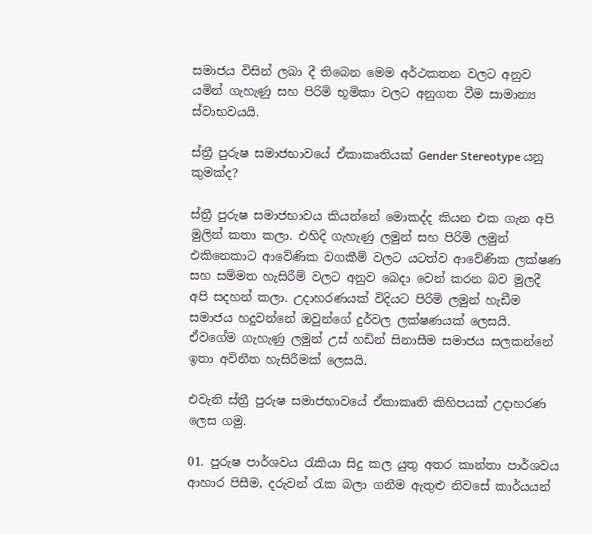සමාජය විසින් ලබා දී තිබෙන මෙම අර්ථකතන වලට අනුව යමින් ගැහැණු සහ පිරිමි භූමිකා වලට අනුගත වීම සාමාන්‍ය ස්වාභවයයි.

ස්ත්‍රී පුරුෂ සමාජභාවයේ ඒකාකෘතියක් Gender Stereotype යනු කුමක්ද?

ස්ත්‍රී පුරුෂ සමාජභාවය කියන්නේ මොකද්ද කියන එක ගැන අපි මුලින් කතා කලා. එහිදි ගැහැණු ලමුන් සහ පිරිමි ලමුන් එකිනෙකාට ආවේණික වගකීම් වලට යටත්ව ආවේණික ලක්ෂණ සහ සම්මත හැසිරීම් වලට අනුව බෙදා වෙන් කරන බව මුලදී අපි සදහන් කලා. උදාහරණයක් විදියට පිරිමි ලමුන් හැඩීම සමාජය හදුවන්නේ ඔවුන්ගේ දුර්වල ලක්ෂණයක් ලෙසයි. ඒවගේම ගැහැණු ලමුන් උස් හඩින් සිනාසීම සමාජය සලකන්නේ ඉතා අවිනීත හැසිරීමක් ලෙසයි.

එවැනි ස්ත්‍රී පුරුෂ සමාජභාවයේ ඒකාකෘති කිහිපයක් උදාහරණ ලෙස ගමු.

01. පුරුෂ පාර්ශවය රැකියා සිදු කල යුතු අතර කාන්තා පාර්ශවය ආහාර පිසීම, දරුවන් රැක බලා ගනීම ඇතුළු නිවසේ කාර්යයන්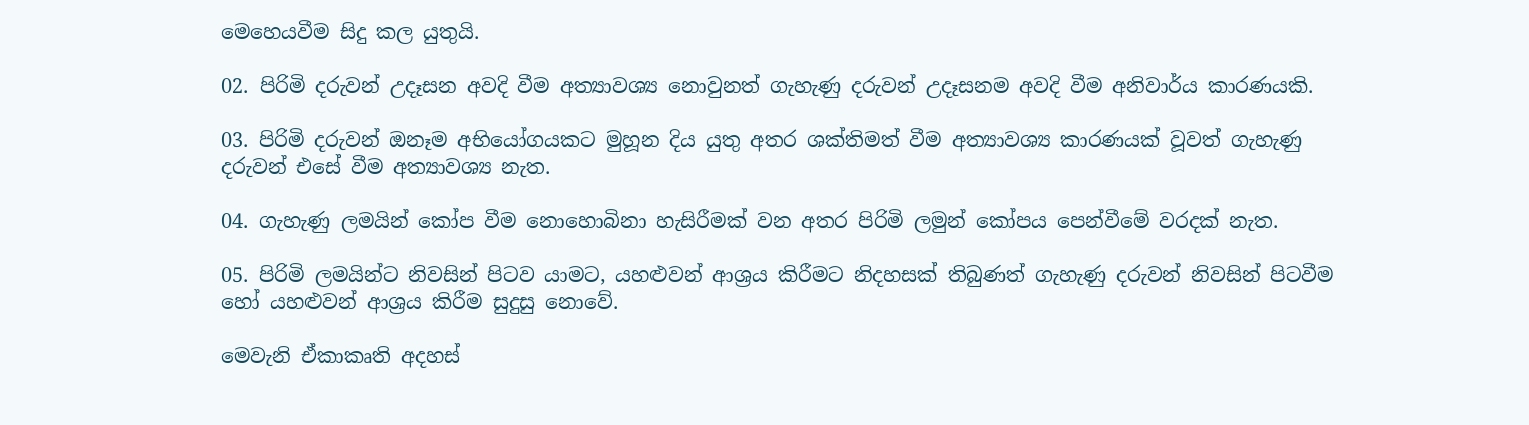මෙහෙයවීම සිදු කල යුතුයි.

02. පිරිමි දරුවන් උදෑසන අවදි වීම අත්‍යාවශ්‍ය නොවුනත් ගැහැණු දරුවන් උදෑසනම අවදි වීම අනිවාර්ය කාරණයකි.

03. පිරිමි දරුවන් ඔනෑම අභියෝගයකට මුහූන දිය යුතු අතර ශක්තිමත් වීම අත්‍යාවශ්‍ය කාරණයක් වූවත් ගැහැණු දරුවන් එසේ වීම අත්‍යාවශ්‍ය නැත.

04. ගැහැණු ලමයින් කෝප වීම නොහොබිනා හැසිරීමක් වන අතර පිරිමි ලමුන් කෝපය පෙන්වීමේ වරදක් නැත.

05. පිරිමි ලමයින්ට නිවසින් පිටව යාමට, යහළුවන් ආශ්‍රය කිරීමට නිදහසක් තිබුණත් ගැහැණු දරුවන් නිවසින් පිටවීම හෝ යහළුවන් ආශ්‍රය කිරීම සුදුසු නොවේ.

මෙවැනි ඒකාකෘති අදහස්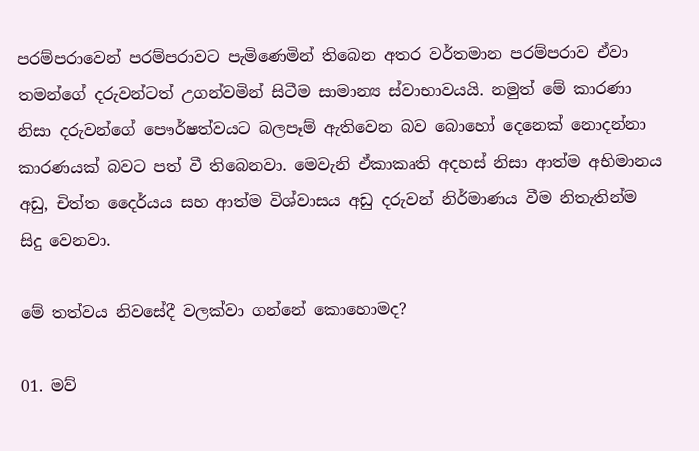පරම්පරාවෙන් පරම්පරාවට පැමිණෙමින් තිබෙන අතර වර්තමාන පරම්පරාව ඒවා තමන්ගේ දරුවන්ටත් උගන්වමින් සිටීම සාමාන්‍ය ස්වාභාවයයි. නමුත් මේ කාරණා නිසා දරුවන්ගේ පෞර්ෂත්වයට බලපෑම් ඇතිවෙන බව බොහෝ දෙනෙක් නොදන්නා කාරණයක් බවට පත් වී තිබෙනවා. මෙවැනි ඒකාකෘති අදහස් නිසා ආත්ම අභිමානය අඩු, චිත්ත දෛර්යය සහ ආත්ම විශ්වාසය අඩු දරුවන් නිර්මාණය වීම නිතැතින්ම සිදු වෙනවා.

මේ තත්වය නිවසේදී වලක්වා ගන්නේ කොහොමද?

01. මව්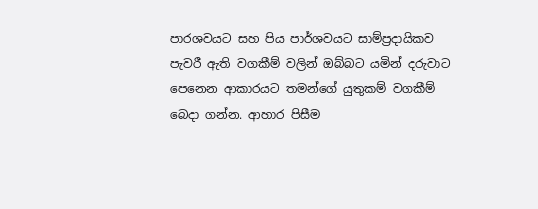පාරශවයට සහ පිය පාර්ශවයට සාම්ප්‍රදායිකව පැවරී ඇති වගකීම් වලින් ඔබ්බට යමින් දරුවාට පෙනෙන ආකාරයට තමන්ගේ යුතුකම් වගකීම් බෙදා ගන්න. ආහාර පිසීම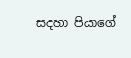සදහා පියාගේ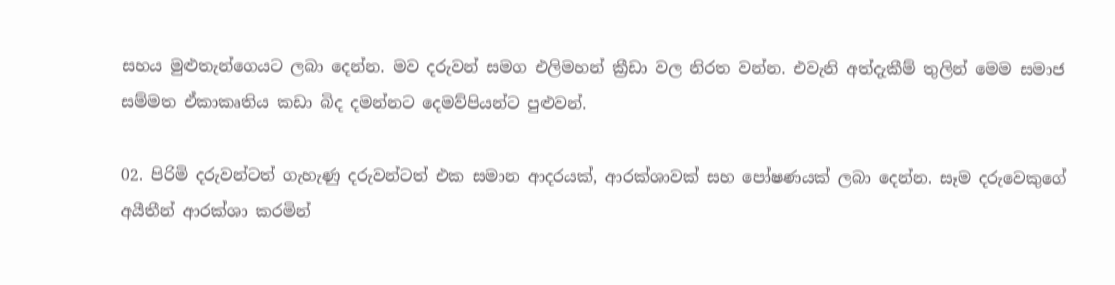සහය මුළුතැන්ගෙයට ලබා දෙන්න. මව දරුවන් සමග එලිමහන් ක්‍රීඩා වල නිරත වන්න. එවැනි අත්දැකීම් තුලින් මෙම සමාජ සම්මත ඒකාකෘතිය කඩා බිද දමන්නට දෙමව්පියන්ට පුළුවන්.

02. පිරිමි දරුවන්ටත් ගැහැණු දරුවන්ටත් එක සමාන ආදරයක්, ආරක්ශාවක් සහ පෝෂණයක් ලබා දෙන්න. සෑම දරුවෙකුගේ අයීතීන් ආරක්ශා කරමින්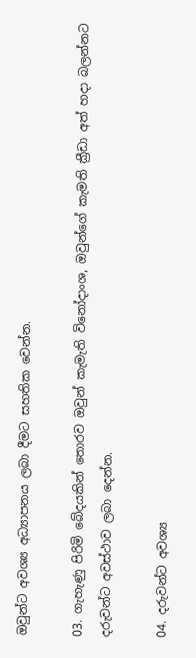ඔවුන්ට අවශ්‍ය අධ්‍යාපනය ලබා දීමට සහතික වෙන්න.

03. ගැහැණු පිරිමි බේදයකින් තොරව ඔවුන් කැමැති විනෝදාංශ, ඔවුන්ගේ කැමති ක්‍රීඩා අත් හදා බලන්නට දරුවන්ට අවස්ථාව ලබා දෙන්න.

04. දරුවන්ට අවශ්‍ය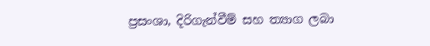ප්‍රසංශා, දිරිගැන්වීම් සහ ත්‍යාග ලබා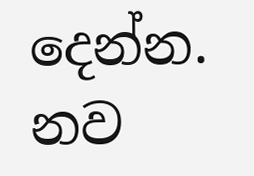දෙන්න. නව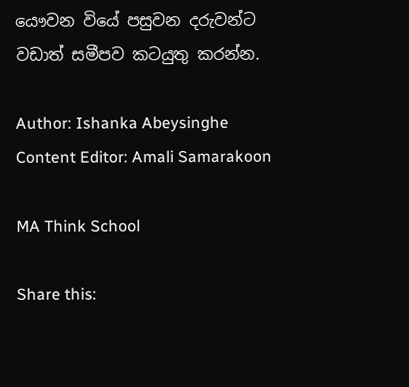යෞවන වියේ පසුවන දරුවන්ට වඩාත් සමීපව කටයුතු කරන්න.

Author: Ishanka Abeysinghe
Content Editor: Amali Samarakoon

MA Think School

Share this: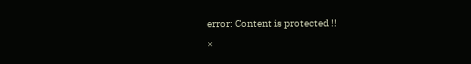error: Content is protected !!
×